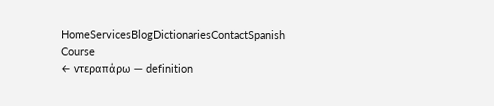HomeServicesBlogDictionariesContactSpanish Course
← ντεραπάρω — definition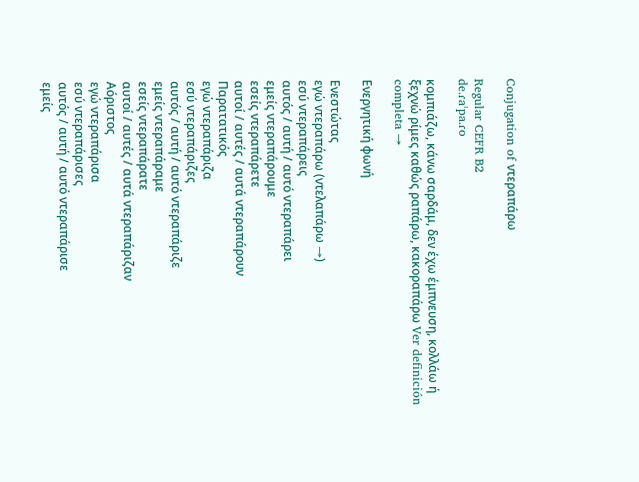Conjugation of ντεραπάρω

Regular CEFR B2
de.ɾaˈpa.ɾo

κομπιάζω, κάνω σαρδάμ, δεν έχω έμπνευση, κολλάω ή ξεχνώ ρίμες καθώς ραπάρω, κακοραπάρω Ver definición completa →

Ενεργητική φωνή

Ενεστώτας
εγώ ντεραπάρω (ντελαπάρω →)
εσύ ντεραπάρεις
αυτός / αυτή / αυτό ντεραπάρει
εμείς ντεραπάρουμε
εσείς ντεραπάρετε
αυτοί / αυτές / αυτά ντεραπάρουν
Παρατατικός
εγώ ντεραπάριζα
εσύ ντεραπάριζες
αυτός / αυτή / αυτό ντεραπάριζε
εμείς ντεραπάραμε
εσείς ντεραπάρατε
αυτοί / αυτές / αυτά ντεραπάριζαν
Αόριστος
εγώ ντεραπάρισα
εσύ ντεραπάρισες
αυτός / αυτή / αυτό ντεραπάρισε
εμείς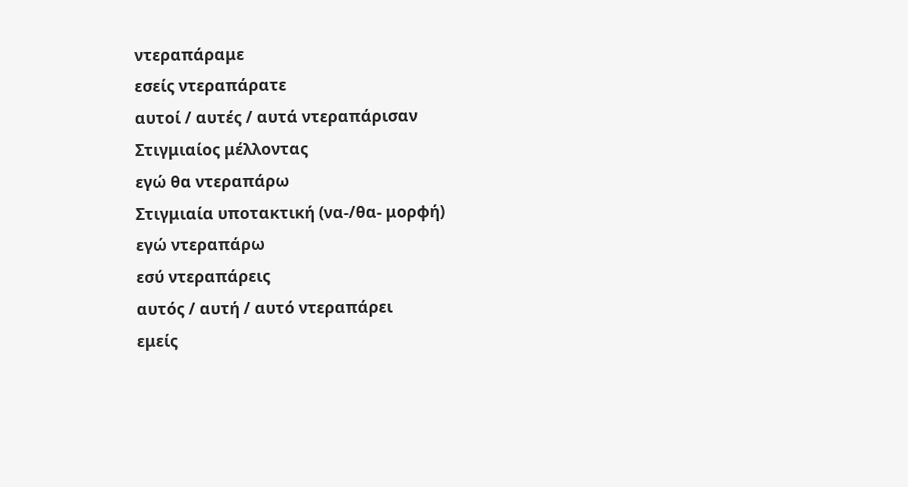ντεραπάραμε
εσείς ντεραπάρατε
αυτοί / αυτές / αυτά ντεραπάρισαν
Στιγμιαίος μέλλοντας
εγώ θα ντεραπάρω
Στιγμιαία υποτακτική (να-/θα- μορφή)
εγώ ντεραπάρω
εσύ ντεραπάρεις
αυτός / αυτή / αυτό ντεραπάρει
εμείς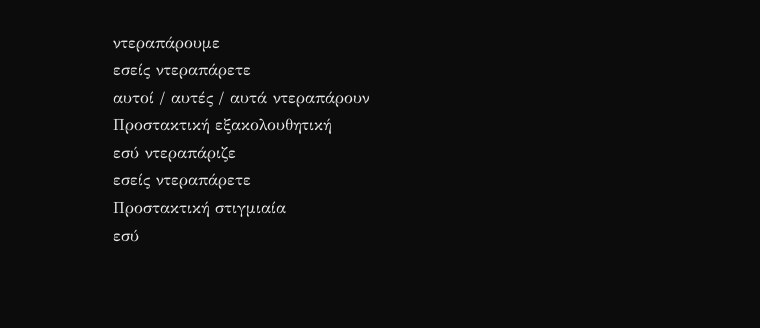ντεραπάρουμε
εσείς ντεραπάρετε
αυτοί / αυτές / αυτά ντεραπάρουν
Προστακτική εξακολουθητική
εσύ ντεραπάριζε
εσείς ντεραπάρετε
Προστακτική στιγμιαία
εσύ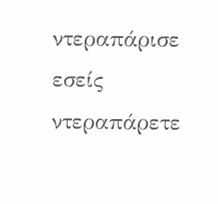ντεραπάρισε
εσείς ντεραπάρετε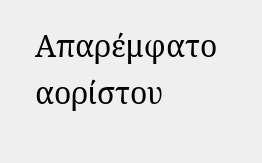Απαρέμφατο αορίστου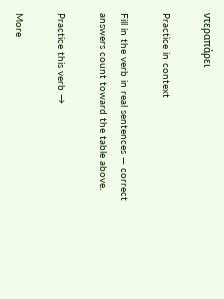ντεραπάρει

Practice in context

Fill in the verb in real sentences — correct answers count toward the table above.

Practice this verb →

More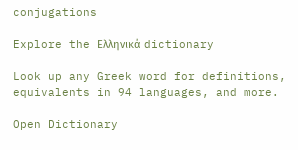conjugations

Explore the Ελληνικά dictionary

Look up any Greek word for definitions, equivalents in 94 languages, and more.

Open Dictionary